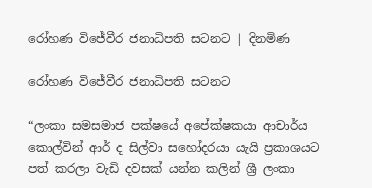රෝහණ විජේවීර ජනාධිපති සටනට | දිනමිණ

රෝහණ විජේවීර ජනාධිපති සටනට

“ලංකා සමසමාජ පක්ෂයේ අපේක්ෂකයා ආචාර්ය කොල්වින් ආර් ද සිල්වා සහෝදරයා යැයි ප්‍රකාශයට පත් කරලා වැඩි දවසක් යන්න කලින් ශ්‍රී ලංකා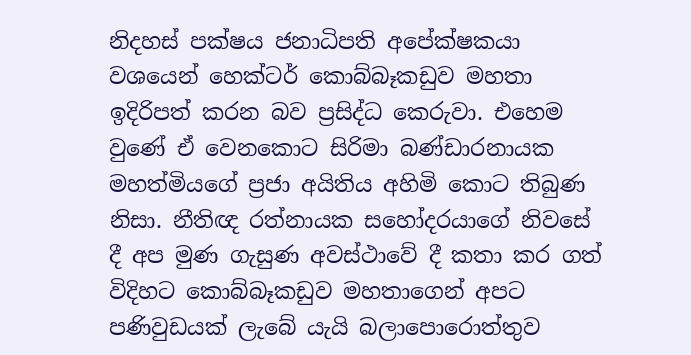නිදහස් පක්ෂය ජනාධිපති අපේක්ෂකයා වශයෙන් හෙක්‌ටර් කොබ්බෑකඩුව මහතා ඉදිරිපත් කරන බව ප්‍රසිද්ධ කෙරුවා. එහෙම වුණේ ඒ වෙනකොට සිරිමා බණ්ඩාරනායක මහත්මියගේ ප්‍රජා අයිතිය අහිමි කොට තිබුණ නිසා. නීතිඥ රත්නායක සහෝදරයාගේ නිවසේ දී අප මුණ ගැසුණ අවස්ථාවේ දී කතා කර ගත් විදිහට කොබ්බෑකඩුව මහතාගෙන් අපට පණිවුඩයක් ලැබේ යැයි බලාපොරොත්තුව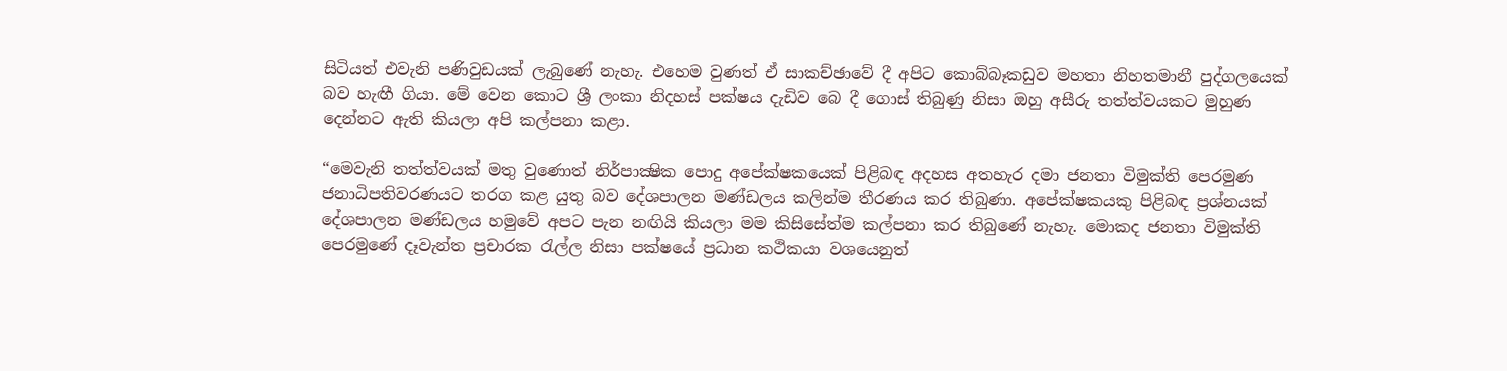සිටියත් එවැනි පණිවුඩයක් ලැබුණේ නැහැ. එහෙම වුණත් ඒ සාකච්ඡාවේ දී අපිට කොබ්බෑකඩුව මහතා නිහතමානී පුද්ගලයෙක් බව හැඟී ගියා. මේ වෙන කොට ශ්‍රී ලංකා නිදහස් පක්ෂය දැඩිව බෙ දී ගොස් තිබුණු නිසා ඔහු අසීරු තත්ත්වයකට මුහුණ දෙන්නට ඇති කියලා අපි කල්පනා කළා.

“මෙවැනි තත්ත්වයක් මතු වුණොත් නිර්පාක්‍ෂික පොදු අපේක්ෂකයෙක් පිළිබඳ අදහස අතහැර දමා ජනතා විමුක්ති පෙරමුණ ජනාධිපතිවරණයට තරග කළ යුතු බව දේශපාලන මණ්ඩලය කලින්ම තීරණය කර තිබුණා. අපේක්ෂකයකු පිළිබඳ ප්‍රශ්නයක් දේශපාලන මණ්ඩලය හමුවේ අපට පැන නඟියි කියලා මම කිසිසේත්ම කල්පනා කර තිබුණේ නැහැ. මොකද ජනතා විමුක්ති පෙරමුණේ දෑවැන්ත ප්‍රචාරක රැල්ල නිසා පක්ෂයේ ප්‍රධාන කථිකයා වශයෙනුත්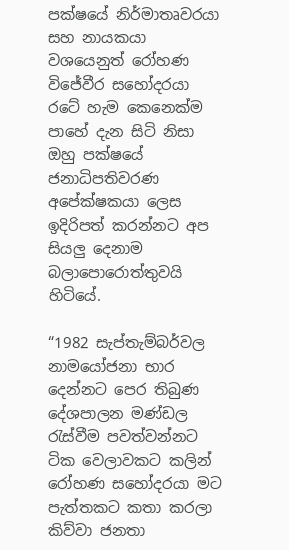පක්ෂයේ නිර්මාතෘවරයා සහ නායකයා වශයෙනුත් රෝහණ විජේවීර සහෝදරයා රටේ හැම කෙනෙක්ම පාහේ දැන සිටි නිසා ඔහු පක්ෂයේ ජනාධිපතිවරණ අපේක්ෂකයා ලෙස ඉදිරිපත් කරන්නට අප සියලු දෙනාම බලාපොරොත්තුවයි හිටියේ.

“1982 සැප්තැම්බර්වල නාමයෝජනා භාර දෙන්නට පෙර තිබුණ දේශපාලන මණ්ඩල රැස්වීම පවත්වන්නට ටික වෙලාවකට කලින් රෝහණ සහෝදරයා මට පැත්තකට කතා කරලා කිව්වා ජනතා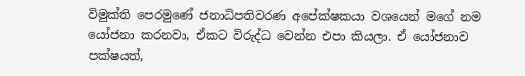විමුක්ති පෙරමුණේ ජනාධිපතිවරණ අපේක්ෂකයා වශයෙන් මගේ නම යෝජනා කරනවා, ඒකට විරුද්ධ වෙන්න එපා කියලා. ඒ යෝජනාව පක්ෂයත්,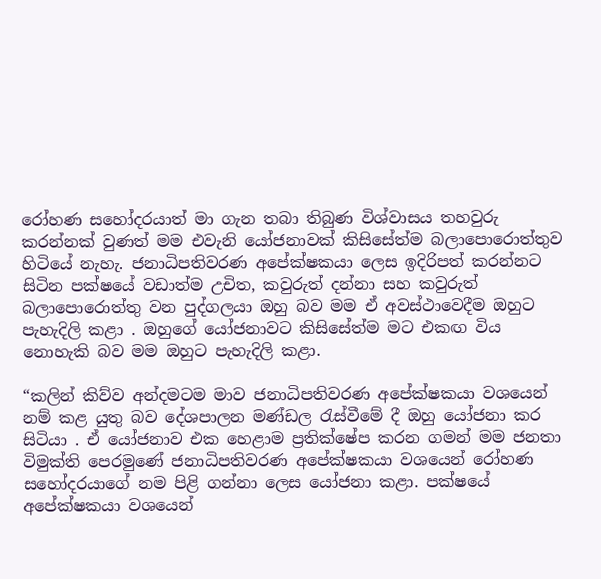රෝහණ සහෝදරයාත් මා ගැන තබා තිබුණ විශ්වාසය තහවුරු කරන්නක් වුණත් මම එවැනි යෝජනාවක් කිසිසේත්ම බලාපොරොත්තුව හිටියේ නැහැ. ජනාධිපතිවරණ අපේක්ෂකයා ලෙස ඉදිරිපත් කරන්නට සිටින පක්ෂයේ වඩාත්ම උචිත, කවුරුත් දන්නා සහ කවුරුත් බලාපොරොත්තු වන පුද්ගලයා ඔහු බව මම ඒ අවස්ථාවෙදීම ඔහුට පැහැදිලි කළා . ඔහුගේ යෝජනාවට කිසිසේත්ම මට එකඟ විය නොහැකි බව මම ඔහුට පැහැදිලි කළා.

“කලින් කිව්ව අන්දමටම මාව ජනාධිපතිවරණ අපේක්ෂකයා වශයෙන් නම් කළ යුතු බව දේශපාලන මණ්ඩල රැස්වීමේ දී ඔහු යෝජනා කර සිටියා . ඒ යෝජනාව එක හෙළාම ප්‍රතික්ෂේප කරන ගමන් මම ජනතා විමුක්ති පෙරමුණේ ජනාධිපතිවරණ අපේක්ෂකයා වශයෙන් රෝහණ සහෝදරයාගේ නම පිළි ගන්නා ලෙස යෝජනා කළා. පක්ෂයේ අපේක්ෂකයා වශයෙන්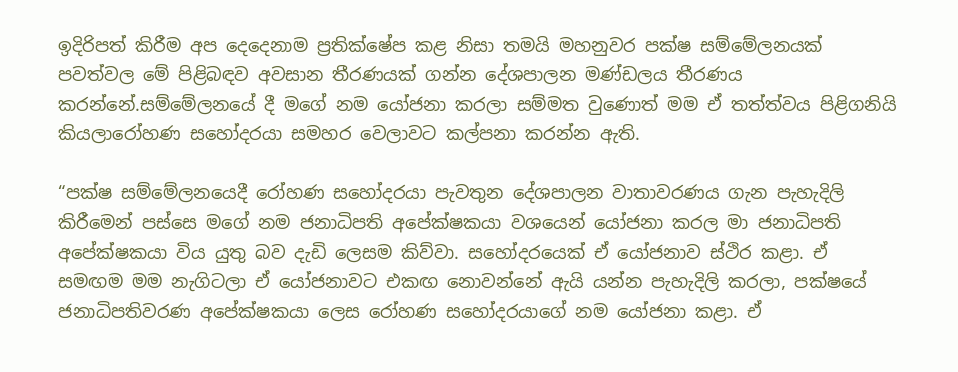ඉදිරිපත් කිරීම අප දෙදෙනාම ප්‍රතික්ෂේප කළ නිසා තමයි මහනුවර පක්ෂ සම්මේලනයක් පවත්වල මේ පිළිබඳව අවසාන තීරණයක් ගන්න දේශපාලන මණ්ඩලය තීරණය කරන්නේ.සම්මේලනයේ දී මගේ නම යෝජනා කරලා සම්මත වුණොත් මම ඒ තත්ත්වය පිළිගනියි කියලාරෝහණ සහෝදරයා සමහර වෙලාවට කල්පනා කරන්න ඇති.

“පක්ෂ සම්මේලනයෙදී රෝහණ සහෝදරයා පැවතුන දේශපාලන වාතාවරණය ගැන පැහැදිලි කිරීමෙන් පස්සෙ මගේ නම ජනාධිපති අපේක්ෂකයා වශයෙන් යෝජනා කරල මා ජනාධිපති අපේක්ෂකයා විය යුතු බව දැඩි ලෙසම කිව්වා. සහෝදරයෙක් ඒ යෝජනාව ස්ථිර කළා. ඒ සමඟම මම නැගිටලා ඒ යෝජනාවට එකඟ නොවන්නේ ඇයි යන්න පැහැදිලි කරලා, පක්ෂයේ ජනාධිපතිවරණ අපේක්ෂකයා ලෙස රෝහණ සහෝදරයාගේ නම යෝජනා කළා. ඒ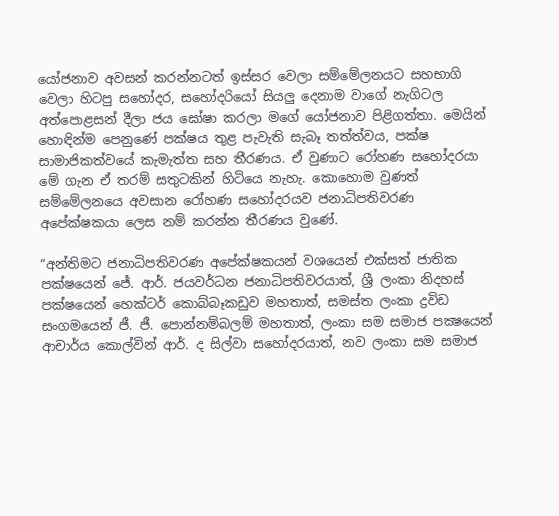යෝජනාව අවසන් කරන්නටත් ඉස්සර වෙලා සම්මේලනයට සහභාගි වෙලා හිටපු සහෝදර, සහෝදරියෝ සියලු දෙනාම වාගේ නැගිටල අත්පොළසන් දීලා ජය ඝෝෂා කරලා මගේ යෝජනාව පිළිගත්තා. මෙයින් හොඳින්ම පෙනුණේ පක්ෂය තුළ පැවැති සැබෑ තත්ත්වය, පක්ෂ සාමාජිකත්වයේ කැමැත්ත සහ තීරණය. ඒ වුණාට රෝහණ සහෝදරයා මේ ගැන ඒ තරම් සතුටකින් හිටියෙ නැහැ. කොහොම වුණත් සම්මේලනයෙ අවසාන රෝහණ සහෝදරයව ජනාධිපතිවරණ අපේක්ෂකයා ලෙස නම් කරන්න තීරණය වුණේ.

“අන්තිමට ජනාධිපතිවරණ අපේක්ෂකයන් වශයෙන් එක්සත් ජාතික පක්ෂයෙන් ජේ. ආර්. ජයවර්ධන ජනාධිපතිවරයාත්, ශ්‍රී ලංකා නිදහස් පක්ෂයෙන් හෙක්‌ටර් කොබ්බෑකඩුව මහතාත්, සමස්ත ලංකා ද්‍රවිඩ සංගමයෙන් ජී. ජී. පොන්නම්බලම් මහතාත්, ලංකා සම සමාජ පක්‍ෂයෙන් ආචාර්ය කොල්වින් ආර්. ද සිල්වා සහෝදරයාත්, නව ලංකා සම සමාජ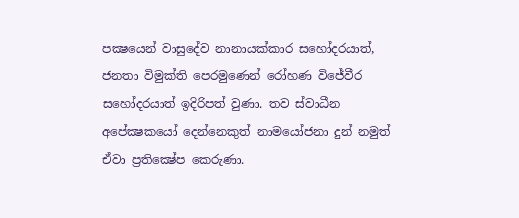පක්‍ෂයෙන් වාසුදේව නානායක්කාර සහෝදරයාත්, ජනතා විමුක්ති පෙරමුණෙන් රෝහණ විජේවීර සහෝදරයාත් ඉදිරිපත් වුණා. තව ස්වාධීන අපේක්‍ෂකයෝ දෙන්නෙකුත් නාමයෝජනා දුන් නමුත් ඒවා ප්‍රතික්‍ෂේප කෙරුණා.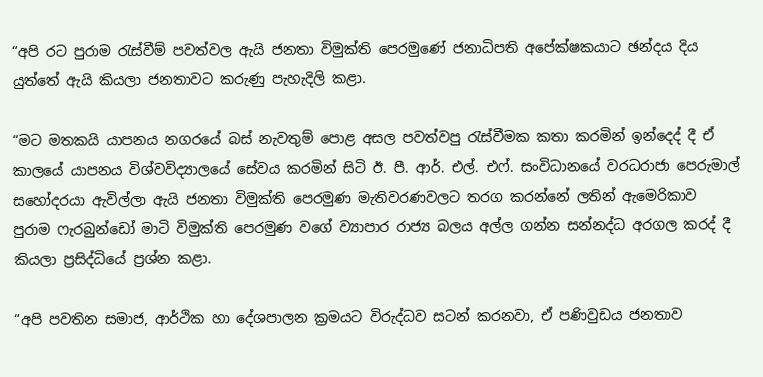“අපි රට පුරාම රැස්වීම් පවත්වල ඇයි ජනතා විමුක්ති පෙරමුණේ ජනාධිපති අපේක්ෂකයාට ඡන්දය දිය යුත්තේ ඇයි කියලා ජනතාවට කරුණු පැහැදිලි කළා.

“මට මතකයි යාපනය නගරයේ බස් නැවතුම් පොළ අසල පවත්වපු රැස්වීමක කතා කරමින් ඉන්දෙද් දී ඒ කාලයේ යාපනය විශ්වවිද්‍යාලයේ සේවය කරමින් සිටි ඊ. පී. ආර්. එල්. එෆ්. සංවිධානයේ වරධරාජා පෙරුමාල් සහෝදරයා ඇවිල්ලා ඇයි ජනතා විමුක්ති පෙරමුණ මැතිවරණවලට තරග කරන්නේ ලතින් ඇමෙරිකාව පුරාම ෆැරබුන්ඩෝ මාටි විමුක්ති පෙරමුණ වගේ ව්‍යාපාර රාජ්‍ය බලය අල්ල ගන්න සන්නද්ධ අරගල කරද් දී කියලා ප්‍රසිද්ධියේ ප්‍රශ්න කළා.

“අපි පවතින සමාජ, ආර්ථික හා දේශපාලන ක්‍රමයට විරුද්ධව සටන් කරනවා, ඒ පණිවුඩය ජනතාව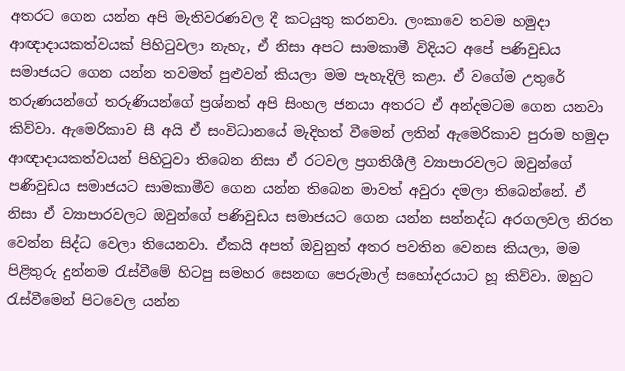අතරට ගෙන යන්න අපි මැතිවරණවල දී කටයුතු කරනවා. ලංකාවෙ තවම හමුදා ආඥාදායකත්වයක් පිහිටුවලා නැහැ, ඒ නිසා අපට සාමකාමී විදියට අපේ පණිවුඩය සමාජයට ගෙන යන්න තවමත් පුළුවන් කියලා මම පැහැදිලි කළා. ඒ වගේම උතුරේ තරුණයන්ගේ තරුණියන්ගේ ප්‍රශ්නත් අපි සිංහල ජනයා අතරට ඒ අන්දමටම ගෙන යනවා කිව්වා. ඇමෙරිකාව සී අයි ඒ සංවිධානයේ මැදිහත් වීමෙන් ලතින් ඇමෙරිකාව පුරාම හමුදා ආඥාදායකත්වයන් පිහිටුවා තිබෙන නිසා ඒ රටවල ප්‍රගතිශීලී ව්‍යාපාරවලට ඔවුන්ගේ පණිවුඩය සමාජයට සාමකාමීව ගෙන යන්න තිබෙන මාවත් අවුරා දමලා තිබෙන්නේ. ඒ නිසා ඒ ව්‍යාපාරවලට ඔවුන්ගේ පණිවුඩය සමාජයට ගෙන යන්න සන්නද්ධ අරගලවල නිරත වෙන්න සිද්ධ වෙලා තියෙනවා. ඒකයි අපත් ඔවුනුත් අතර පවතින වෙනස කියලා, මම පිළිතුරු දුන්නම රැස්වීමේ හිටපු සමහර සෙනඟ පෙරුමාල් සහෝදරයාට හූ කිව්වා. ඔහුට රැස්වීමෙන් පිටවෙල යන්න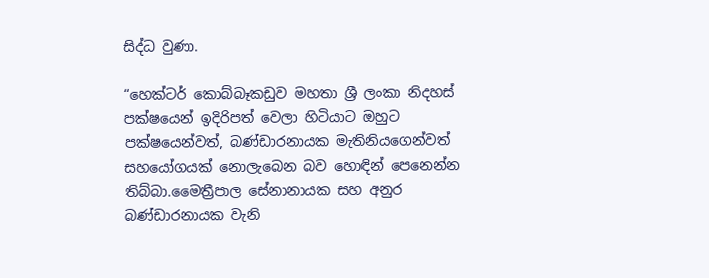සිද්ධ වුණා.

“හෙක්‌ටර් කොබ්බෑකඩුව මහතා ශ්‍රී ලංකා නිදහස් පක්ෂයෙන් ඉදිරිපත් වෙලා හිටියාට ඔහුට පක්ෂයෙන්වත්, බණ්ඩාරනායක මැතිනියගෙන්වත් සහයෝගයක් නොලැබෙන බව හොඳින් පෙනෙන්න තිබ්බා.මෛත්‍රීපාල සේනානායක සහ අනුර බණ්ඩාරනායක වැනි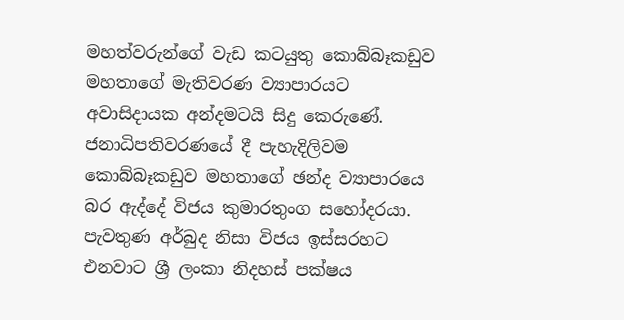මහත්වරුන්ගේ වැඩ කටයුතු කොබ්බෑකඩුව මහතාගේ මැතිවරණ ව්‍යාපාරයට අවාසිදායක අන්දමටයි සිදු කෙරුණේ. ජනාධිපතිවරණයේ දී පැහැදිලිවම කොබ්බෑකඩුව මහතාගේ ඡන්ද ව්‍යාපාරයෙ බර ඇද්දේ විජය කුමාරතුංග සහෝදරයා. පැවතුණ අර්බුද නිසා විජය ඉස්සරහට එනවාට ශ්‍රී ලංකා නිදහස් පක්ෂය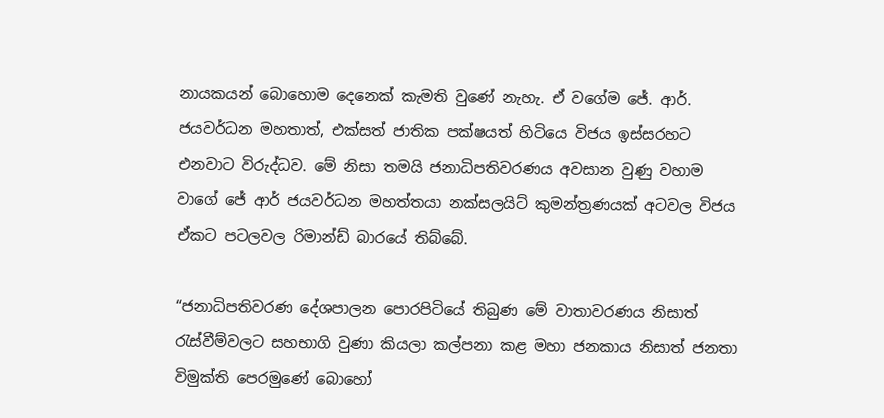නායකයන් බොහොම දෙනෙක් කැමති වුණේ නැහැ. ඒ වගේම ජේ. ආර්. ජයවර්ධන මහතාත්, එක්සත් ජාතික පක්ෂයත් හිටියෙ විජය ඉස්සරහට එනවාට විරුද්ධව. මේ නිසා තමයි ජනාධිපතිවරණය අවසාන වුණු වහාම වාගේ ජේ ආර් ජයවර්ධන මහත්තයා නක්‌සලයිට්‌ කුමන්ත්‍රණයක් අටවල විජය ඒකට පටලවල රිමාන්ඩ් බාරයේ තිබ්බේ.

“ජනාධිපතිවරණ දේශපාලන පොරපිටියේ තිබුණ මේ වාතාවරණය නිසාත් රැස්වීම්වලට සහභාගි වුණා කියලා කල්පනා කළ මහා ජනකාය නිසාත් ජනතා විමුක්ති පෙරමුණේ බොහෝ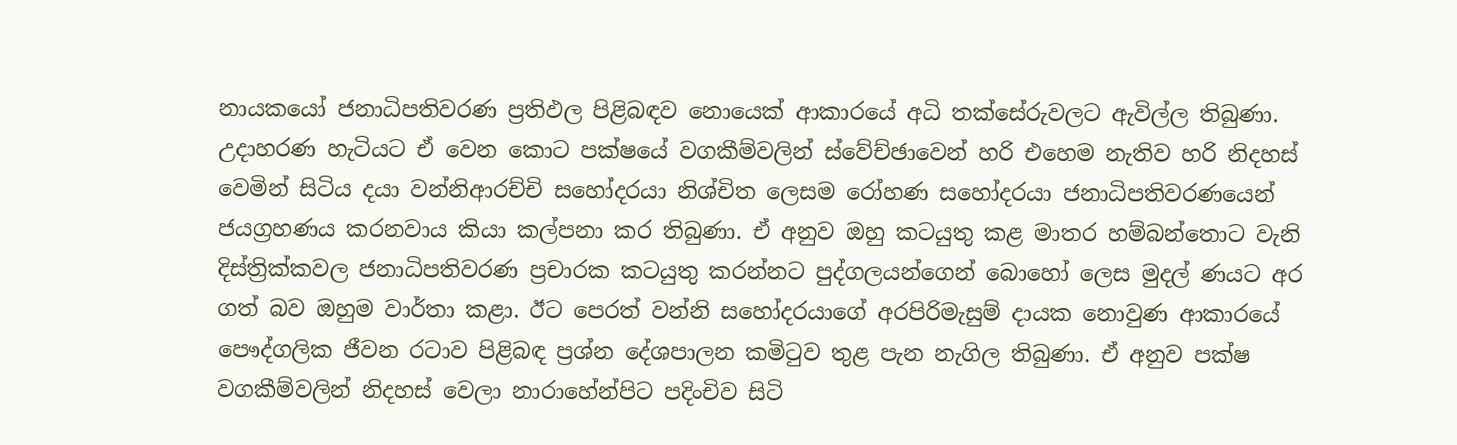නායකයෝ ජනාධිපතිවරණ ප්‍රතිඵල පිළිබඳව නොයෙක් ආකාරයේ අධි තක්සේරුවලට ඇවිල්ල තිබුණා. උදාහරණ හැටියට ඒ වෙන කොට පක්ෂයේ වගකීම්වලින් ස්වේච්ඡාවෙන් හරි එහෙම නැතිව හරි නිදහස් වෙමින් සිටිය දයා වන්නිආරච්චි සහෝදරයා නිශ්චිත ලෙසම රෝහණ සහෝදරයා ජනාධිපතිවරණයෙන් ජයග්‍රහණය කරනවාය කියා කල්පනා කර තිබුණා. ඒ අනුව ඔහු කටයුතු කළ මාතර හම්බන්තොට වැනි දිස්ත්‍රික්කවල ජනාධිපතිවරණ ප්‍රචාරක කටයුතු කරන්නට පුද්ගලයන්ගෙන් බොහෝ ලෙස මුදල් ණයට අර ගත් බව ඔහුම වාර්තා කළා. ඊට පෙරත් වන්නි සහෝදරයාගේ අරපිරිමැසුම් දායක නොවුණ ආකාරයේ පෞද්ගලික ජීවන රටාව පිළිබඳ ප්‍රශ්න දේශපාලන කමිටුව තුළ පැන නැගිල තිබුණා. ඒ අනුව පක්ෂ වගකීම්වලින් නිදහස් වෙලා නාරාහේන්පිට පදිංචිව සිටි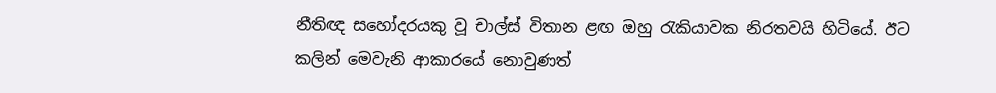නීතිඥ සහෝදරයකු වූ චාල්ස් විතාන ළඟ ඔහු රැකියාවක නිරතවයි හිටියේ. ඊට කලින් මෙවැනි ආකාරයේ නොවුණත්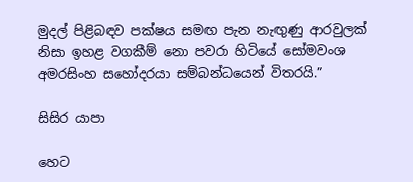මුදල් පිළිබඳව පක්ෂය සමඟ පැන නැඟුණු ආරවුලක් නිසා ඉහළ වගකීම් නො පවරා හිටියේ සෝමවංශ අමරසිංහ සහෝදරයා සම්බන්ධයෙන් විතරයි.”

සිසිර යාපා

හෙට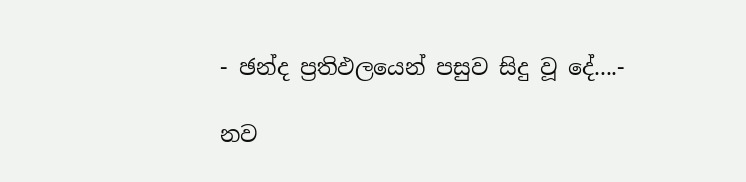- ඡන්ද ප්‍රතිඵලයෙන් පසුව සිදු වූ දේ....-

නව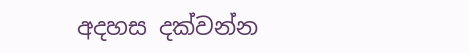අදහස දක්වන්න